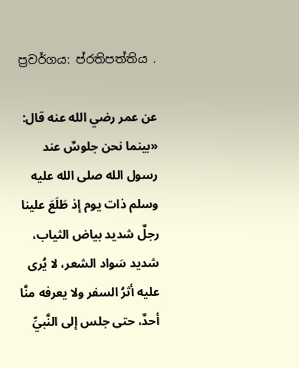ප්‍රවර්ගය: ප්රතිපත්තිය .

عن عمر رضي الله عنه قال: «بينما نحن جلوسٌ عند رسول الله صلى الله عليه وسلم ذات يوم إذ طَلَعَ علينا رجلٌ شديد بياض الثياب، شديد سَواد الشعر، لا يُرى عليه أثرُ السفر ولا يعرفه منَّا أحدٌ، حتى جلس إلى النَّبيِّ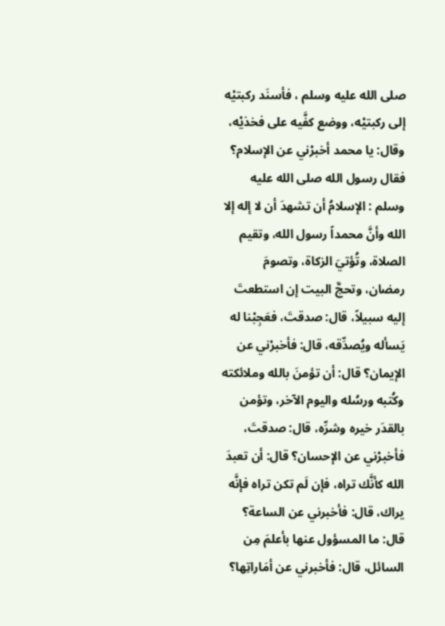صلى الله عليه وسلم ، فأسنَد ركبتيْه إلى ركبتيْه، ووضع كفَّيه على فخذيْه، وقال: يا محمد أخبرْني عن الإسلام؟ فقال رسول الله صلى الله عليه وسلم : الإسلامُ أن تشهدَ أن لا إله إلا الله وأنَّ محمداً رسول الله، وتقيم الصلاة، وتُؤتيَ الزكاة، وتصومَ رمضان، وتحجَّ البيت إن استطعتَ إليه سبيلاً، قال: صدقتَ، فعَجِبْنا له يَسأله ويُصدِّقه، قال: فأخبرْني عن الإيمان؟ قال: أن تؤمنَ بالله وملائكته وكُتبه ورسُله واليوم الآخر، وتؤمن بالقدَر خيره وشرِّه، قال: صدقتَ، فأخبرْني عن الإحسان؟ قال: أن تعبدَ الله كأنَّك تراه، فإن لَم تكن تراه فإنَّه يراك، قال: فأخبرني عن الساعة؟ قال: ما المسؤول عنها بأعلمَ مِن السائل، قال: فأخبرني عن أمَاراتِها؟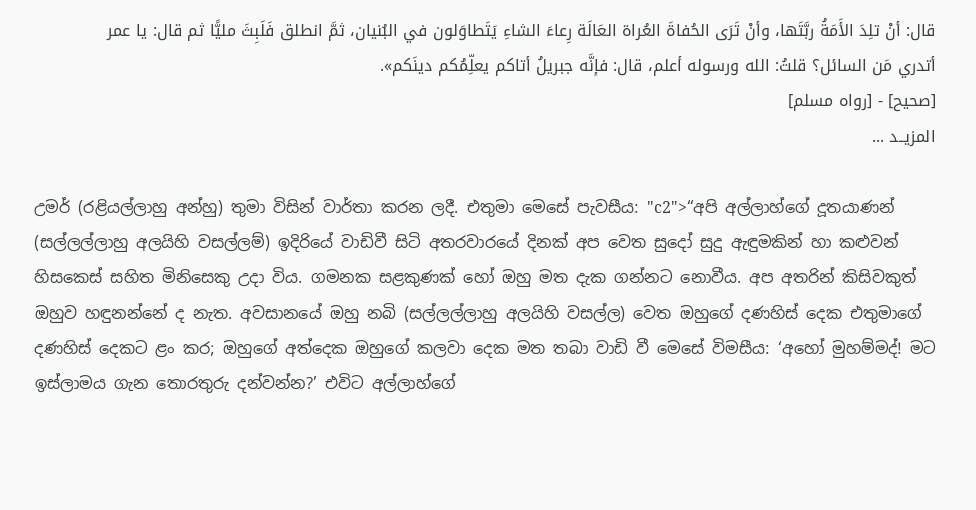قال: أنْ تلِدَ الأَمَةُ ربَّتَها، وأنْ تَرَى الحُفاةَ العُراة العَالَة رِعاءَ الشاءِ يَتَطاوَلون في البُنيان، ثمَّ انطلق فَلَبِثَ مليًّا ثم قال: يا عمر أتدري مَن السائل؟ قلتُ: الله ورسوله أعلم، قال: فإنَّه جبريلُ أتاكم يعلِّمُكم دينَكم».
[صحيح] - [رواه مسلم]
المزيــد ...

උමර් (රළියල්ලාහු අන්හු) තුමා විසින් වාර්තා කරන ලදී. එතුමා මෙසේ පැවසීය: "c2">“අපි අල්ලාහ්ගේ දූතයාණන් (සල්ලල්ලාහු අලයිහි වසල්ලම්) ඉදිරියේ වාඩිවී සිටි අතරවාරයේ දිනක් අප වෙත සුදෝ සුදු ඇඳුමකින් හා කළුවන් හිසකෙස් සහිත මිනිසෙකු උදා විය. ගමනක සළකුණක් හෝ ඔහු මත දැක ගන්නට නොවීය. අප අතරින් කිසිවකුත් ඔහුව හඳුනන්නේ ද නැත. අවසානයේ ඔහු නබි (සල්ලල්ලාහු අලයිහි වසල්ල) වෙත ඔහුගේ දණහිස් දෙක එතුමාගේ දණහිස් දෙකට ළං කර; ඔහුගේ අත්දෙක ඔහුගේ කලවා දෙක මත තබා වාඩි වී මෙසේ විමසීය: ‘අහෝ මුහම්මද්! මට ඉස්ලාමය ගැන තොරතුරු දන්වන්න?’ එවිට අල්ලාහ්ගේ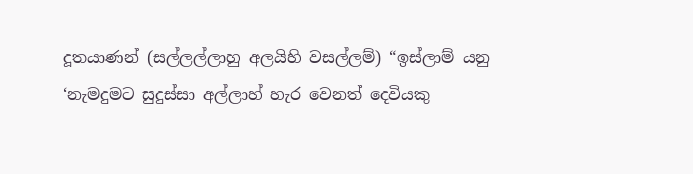දූතයාණන් (සල්ලල්ලාහු අලයිහි වසල්ලම්) “ඉස්ලාම් යනු ‘නැමදුමට සුදුස්සා අල්ලාහ් හැර වෙනත් දෙවියකු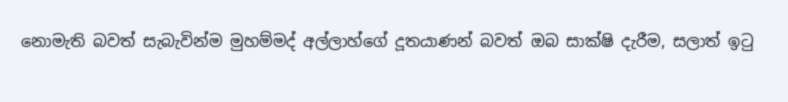නොමැති බවත් සැබැවින්ම මුහම්මද් අල්ලාහ්ගේ දූතයාණන් බවත් ඔබ සාක්ෂි දැරීම, සලාත් ඉටු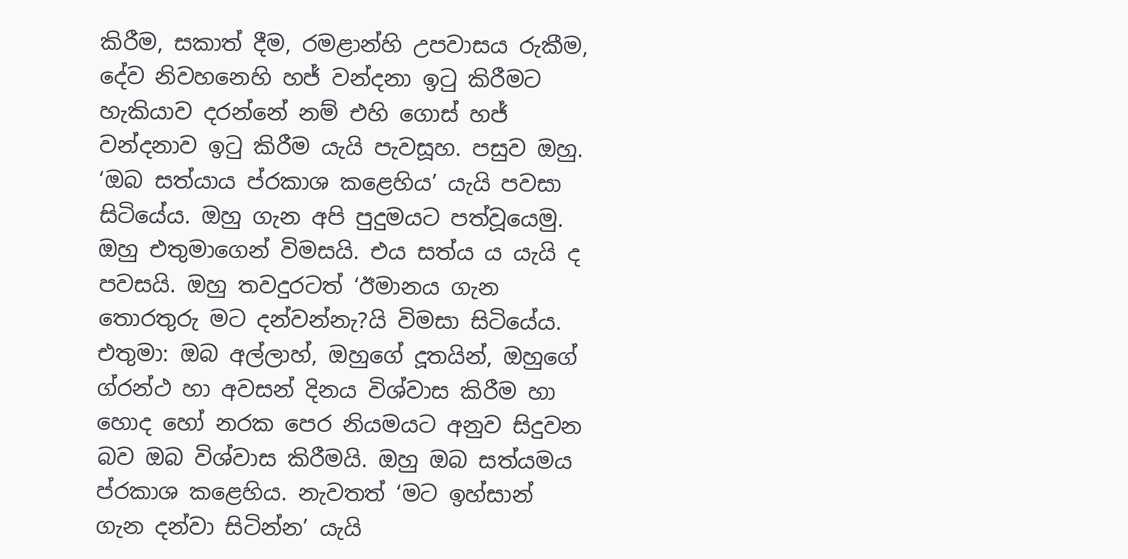කිරීම, සකාත් දීම, රමළාන්හි උපවාසය රුකීම, දේව නිවහනෙහි හජ් වන්දනා ඉටු කිරීමට හැකියාව දරන්නේ නම් එහි ගොස් හජ් වන්දනාව ඉටු කිරීම යැයි පැවසූහ. පසුව ඔහු. ‘ඔබ සත්යාය ප්රකාශ කළෙහිය’ යැයි පවසා සිටියේය. ඔහු ගැන අපි පුදුමයට පත්වූයෙමු. ඔහු එතුමාගෙන් විමසයි. එය සත්ය ය යැයි ද පවසයි. ඔහු තවදුරටත් ‘ඊමානය ගැන තොරතුරු මට දන්වන්නැ?යි විමසා සිටියේය. එතුමා: ඔබ අල්ලාහ්, ඔහුගේ දූතයින්, ඔහුගේ ග්රන්ථ හා අවසන් දිනය විශ්වාස කිරීම හා හොද හෝ නරක පෙර නියමයට අනුව සිදුවන බව ඔබ විශ්වාස කිරීමයි. ඔහු ඔබ සත්යමය ප්රකාශ කළෙහිය. නැවතත් ‘මට ඉහ්සාන් ගැන දන්වා සිටින්න’ යැයි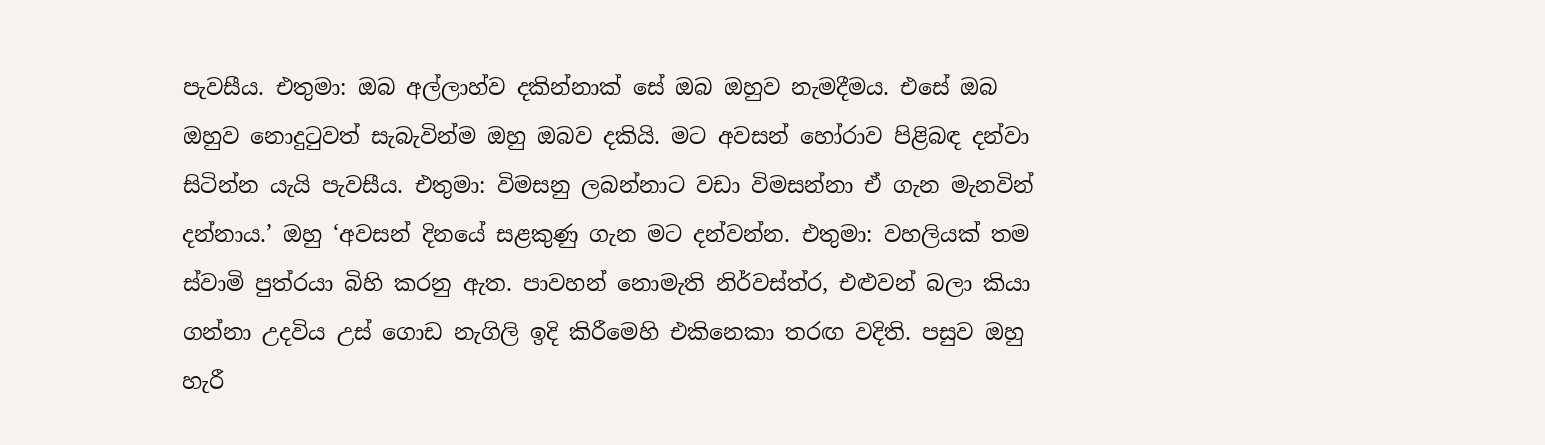පැවසීය. එතුමා: ඔබ අල්ලාහ්ව දකින්නාක් සේ ඔබ ඔහුව නැමදීමය. එසේ ඔබ ඔහුව නොදුටුවත් සැබැවින්ම ඔහු ඔබව දකියි. මට අවසන් හෝරාව පිළිබඳ දන්වා සිටින්න යැයි පැවසීය. එතුමා: විමසනු ලබන්නාට වඩා විමසන්නා ඒ ගැන මැනවින් දන්නාය.’ ඔහු ‘අවසන් දිනයේ සළකුණු ගැන මට දන්වන්න. එතුමා: වහලියක් තම ස්වාමි පුත්රයා බිහි කරනු ඇත. පාවහන් නොමැති නිර්වස්ත්ර, එළුවන් බලා කියා ගන්නා උදවිය උස් ගොඩ නැගිලි ඉදි කිරීමෙහි එකිනෙකා තරඟ වදිති. පසුව ඔහු හැරී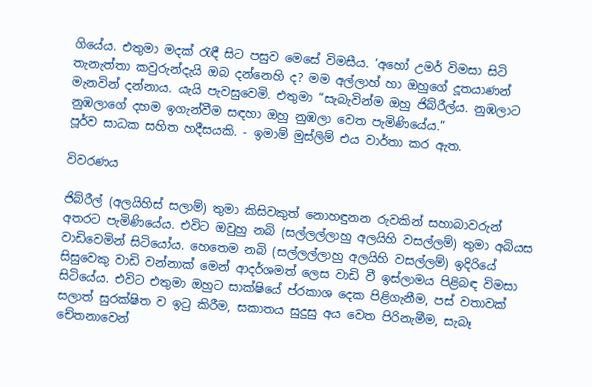ගියේය. එතුමා මදක් රැඳී සිට පසුව මෙසේ විමසීය. ‘අහෝ උමර් විමසා සිටි තැනැත්තා කවුරුන්දැයි ඔබ දන්නෙහි ද? මම අල්ලාහ් හා ඔහුගේ දූතයාණන් මැනවින් දන්නාය. යැයි පැවසුවෙමි. එතුමා “සැබැවින්ම ඔහු ජිබ්රීල්ය. නුඹලාට නුඹලාගේ දහම ඉගැන්වීම සඳහා ඔහු නුඹලා වෙත පැමිණියේය.”
පූර්ව සාධක සහිත හදීසයකි. - ඉමාම් මුස්ලිම් එය වාර්තා කර ඇත.

විවරණය

ජිබ්රීල් (අලයිහිස් සලාම්) තුමා කිසිවකුත් නොහඳුනන රුවකින් සහාබාවරුන් අතරට පැමිණියේය. එවිට ඔවුහු නබි (සල්ලල්ලාහු අලයිහි වසල්ලම්) තුමා අබියස වාඩිවෙමින් සිටියෝය. හෙතෙම නබි (සල්ලල්ලාහු අලයිහි වසල්ලම්) ඉදිරියේ සිසුවෙකු වාඩි වන්නාක් මෙන් ආදර්ශමත් ලෙස වාඩි වී ඉස්ලාමය පිළිබඳ විමසා සිටියේය. එවිට එතුමා ඔහුට සාක්ෂියේ ප්රකාශ දෙක පිළිගැනීම, පස් වතාවක් සලාත් සුරක්ෂිත ව ඉටු කිරීම, සකාතය සුදුසු අය වෙත පිරිනැමීම, සැබෑ චේතනාවෙන්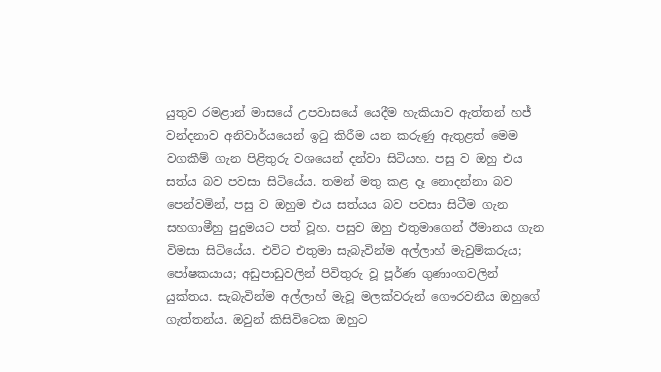යුතුව රමළාන් මාසයේ උපවාසයේ යෙදීම හැකියාව ඇත්තන් හජ් වන්දනාව අනිවාර්යයෙන් ඉටු කිරීම යන කරුණු ඇතුළත් මෙම වගකීම් ගැන පිළිතුරු වශයෙන් දන්වා සිටියහ. පසු ව ඔහු එය සත්ය බව පවසා සිටියේය. තමන් මතු කළ දෑ නොදන්නා බව පෙන්වමින්, පසු ව ඔහුම එය සත්යය බව පවසා සිටීම ගැන සහගාමීහු පුදුමයට පත් වූහ. පසුව ඔහු එතුමාගෙන් ඊමානය ගැන විමසා සිටියේය. එවිට එතුමා සැබැවින්ම අල්ලාහ් මැවුම්කරුය; පෝෂකයාය; අඩුපාඩුවලින් පිවිතුරු වූ පූර්ණ ගුණාංගවලින් යුක්තය. සැබැවින්ම අල්ලාහ් මැවූ මලක්වරුන් ගෞරවනීය ඔහුගේ ගැත්තන්ය. ඔවුන් කිසිවිටෙක ඔහුට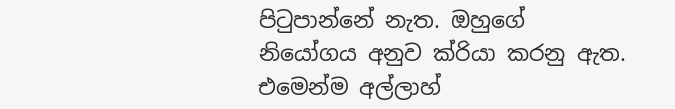පිටුපාන්නේ නැත. ඔහුගේ නියෝගය අනුව ක්රියා කරනු ඇත. එමෙන්ම අල්ලාහ්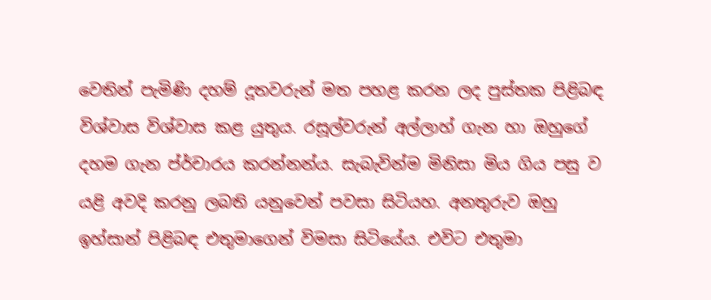වෙතින් පැමිණි දහම් දූතවරුන් මත පහළ කරන ලද පුස්තක පිළිබඳ විශ්වාස විශ්වාස කළ යුතුය. රසූල්වරුන් අල්ලාහ් ගැන හා ඔහුගේ දහම ගැන ප්ර්චාරය කරන්නන්ය. සැබැවින්ම මිනිසා මිය ගිය පසු ව යළි අවදි කරනු ලබති යනුවෙන් පවසා සිටියහ. අනතුරුව ඔහු ඉහ්සාන් පිළිබඳ එතුමාගෙන් විමසා සිටියේය. එවිට එතුමා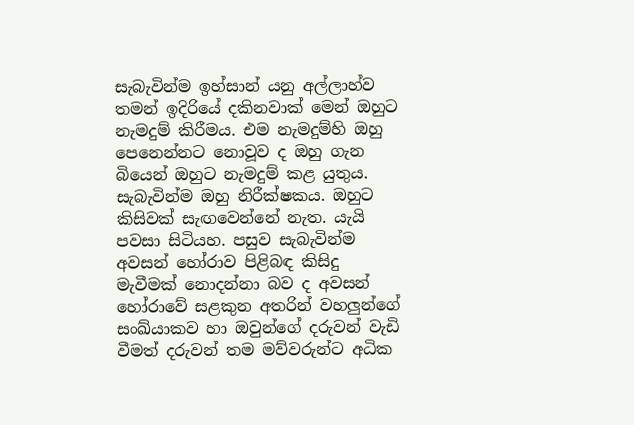සැබැවින්ම ඉහ්සාන් යනු අල්ලාහ්ව තමන් ඉදිරියේ දකිනවාක් මෙන් ඔහුට නැමදුම් කිරීමය. එම නැමදුම්හි ඔහු පෙනෙන්නට නොවූව ද ඔහු ගැන බියෙන් ඔහුට නැමදුම් කළ යුතුය. සැබැවින්ම ඔහු නිරීක්ෂකය. ඔහුට කිසිවක් සැඟවෙන්නේ නැත. යැයි පවසා සිටියහ. පසුව සැබැවින්ම අවසන් හෝරාව පිළිබඳ කිසිදු මැවීමක් නොදන්නා බව ද අවසන් හෝරාවේ සළකුන අතරින් වහලුන්ගේ සංඛ්යාකව හා ඔවුන්ගේ දරුවන් වැඩි වීමත් දරුවන් තම මව්වරුන්ට අධික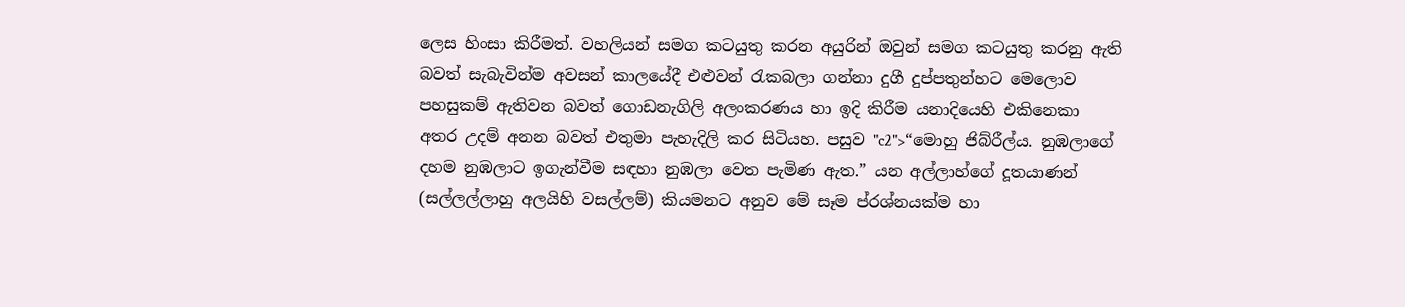ලෙස හිංසා කිරීමත්. වහලියන් සමග කටයුතු කරන අයුරින් ඔවුන් සමග කටයුතු කරනු ඇති බවත් සැබැවින්ම අවසන් කාලයේදී එළුවන් රැකබලා ගන්නා දුගී දුප්පතුන්හට මෙලොව පහසුකම් ඇතිවන බවත් ගොඩනැගිලි අලංකරණය හා ඉදි කිරීම යනාදියෙහි එකිනෙකා අතර උදම් අනන බවත් එතුමා පැහැදිලි කර සිටියහ. පසුව "c2">“මොහු ජිබ්රීල්ය. නුඹලාගේ දහම නුඹලාට ඉගැන්වීම සඳහා නුඹලා වෙත පැමිණ ඇත.” යන අල්ලාහ්ගේ දූතයාණන් (සල්ලල්ලාහු අලයිහි වසල්ලම්) කියමනට අනුව මේ සෑම ප්රශ්නයක්ම හා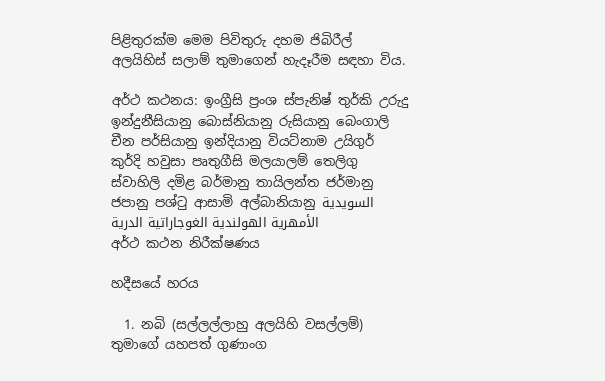පිළිතුරක්ම මෙම පිවිතුරු දහම ජිබිරීල් අලයිහිස් සලාම් තුමාගෙන් හැදෑරීම සඳහා විය.

අර්ථ කථනය: ඉංග්‍රීසි ප්‍රංශ ස්පැනිෂ් තුර්කි උරුදු ඉන්දුනීසියානු බොස්නියානු රුසියානු බෙංගාලි චීන පර්සියානු ඉන්දියානු වියට්නාම උයිගුර් කුර්දි හවුසා පෘතුගීසි මලයාලම් තෙලිගු ස්වාහිලි දමිළ බර්මානු තායිලන්ත ජර්මානු ජපානු පශ්ටු ආසාමි අල්බානියානු السويدية الأمهرية الهولندية الغوجاراتية الدرية
අර්ථ කථන නිරීක්ෂණය

හදීසයේ හරය

  1. නබි (සල්ලල්ලාහු අලයිහි වසල්ලම්) තුමාගේ යහපත් ගුණාංග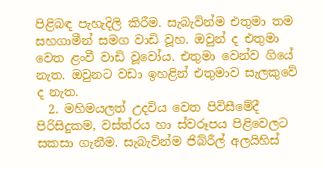පිළිබඳ පැහැදිලි කිරීම. සැබැවින්ම එතුමා තම සහගාමීන් සමග වාඩි වූහ. ඔවුන් ද එතුමා වෙත ළංවී වාඩි වූවෝය. එතුමා වෙන්ව ගියේ නැත. ඔවුනට වඩා ඉහළින් එතුමාව සැලකුවේ ද නැත.
  2. මහිමයලත් උදවිය වෙත පිවිසීමේදී පිරිසිදුකම, වස්ත්රය හා ස්වරූපය පිළිවෙලට සකසා ගැනීම. සැබැවින්ම ජිබ්රීල් අලයිහිස්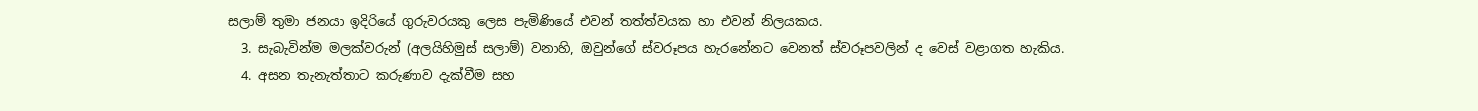සලාම් තුමා ජනයා ඉදිරියේ ගුරුවරයකු ලෙස පැමිණියේ එවන් තත්ත්වයක හා එවන් නිලයකය.
  3. සැබැවින්ම මලක්වරුන් (අලයිහිමුස් සලාම්) වනාහි, ඔවුන්ගේ ස්වරූපය හැරනේනට වෙනත් ස්වරූපවලින් ද වෙස් වළාගත හැකිය.
  4. අසන තැනැත්තාට කරුණාව දැක්වීම සහ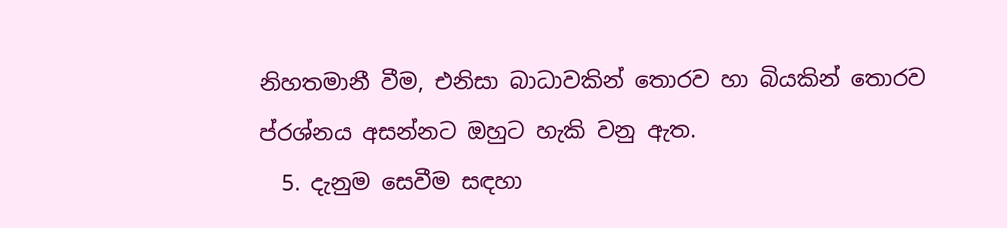නිහතමානී වීම, එනිසා බාධාවකින් තොරව හා බියකින් තොරව ප්රශ්නය අසන්නට ඔහුට හැකි වනු ඇත.
  5. දැනුම සෙවීම සඳහා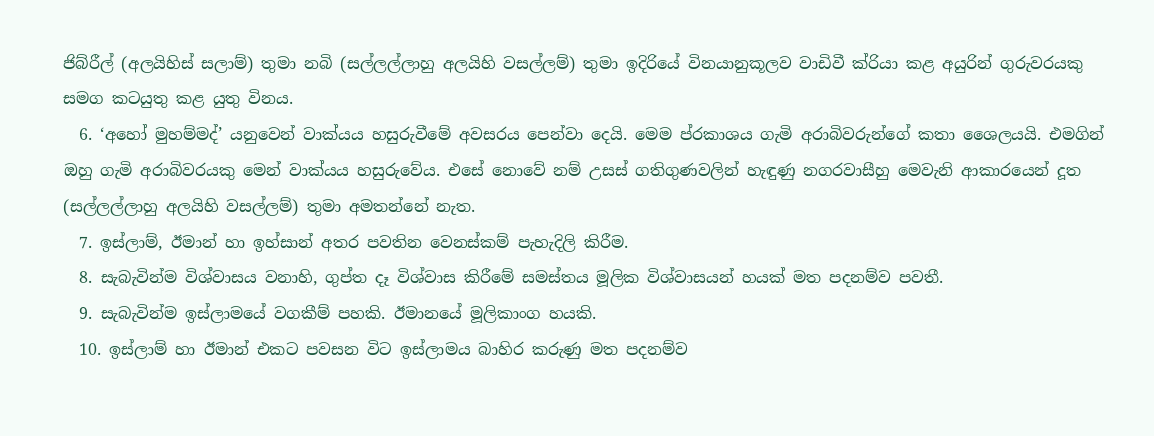ජිබ්රීල් (අලයිහිස් සලාම්) තුමා නබි (සල්ලල්ලාහු අලයිහි වසල්ලම්) තුමා ඉදිරියේ විනයානුකූලව වාඩිවී ක්රියා කළ අයුරින් ගුරුවරයකු සමග කටයුතු කළ යුතු විනය.
  6. ‘අහෝ මුහම්මද්’ යනුවෙන් වාක්යය හසුරුවීමේ අවසරය පෙන්වා දෙයි. මෙම ප්රකාශය ගැමි අරාබිවරුන්ගේ කතා ශෛලයයි. එමගින් ඔහු ගැමි අරාබිවරයකු මෙන් වාක්යය හසුරුවේය. එසේ නොවේ නම් උසස් ගතිගුණවලින් හැඳුණු නගරවාසීහු මෙවැනි ආකාරයෙන් දූත (සල්ලල්ලාහු අලයිහි වසල්ලම්) තුමා අමතන්නේ නැත.
  7. ඉස්ලාම්, ඊමාන් හා ඉහ්සාන් අතර පවතින වෙනස්කම් පැහැදිලි කිරීම.
  8. සැබැවින්ම විශ්වාසය වනාහි, ගුප්ත දෑ විශ්වාස කිරීමේ සමස්තය මූලික විශ්වාසයන් හයක් මත පදනම්ව පවතී.
  9. සැබැවින්ම ඉස්ලාමයේ වගකීම් පහකි. ඊමානයේ මූලිකාංග හයකි.
  10. ඉස්ලාම් හා ඊමාන් එකට පවසන විට ඉස්ලාමය බාහිර කරුණු මත පදනම්ව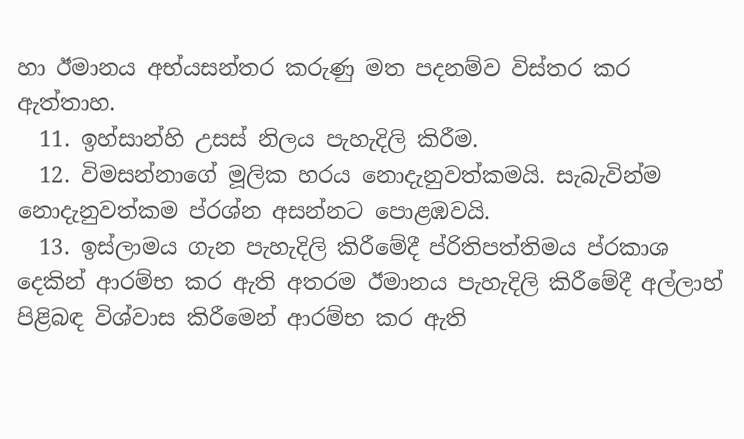හා ඊමානය අභ්යසන්තර කරුණු මත පදනම්ව විස්තර කර ඇත්තාහ.
  11. ඉහ්සාන්හි උසස් නිලය පැහැදිලි කිරීම.
  12. විමසන්නාගේ මූලික හරය නොදැනුවත්කමයි. සැබැවින්ම නොදැනුවත්කම ප්රශ්න අසන්නට පොළඹවයි.
  13. ඉස්ලාමය ගැන පැහැදිලි කිරීමේදී ප්රිතිපත්තිමය ප්රකාශ දෙකින් ආරම්භ කර ඇති අතරම ඊමානය පැහැදිලි කිරීමේදී අල්ලාහ් පිළිබඳ විශ්වාස කිරීමෙන් ආරම්භ කර ඇති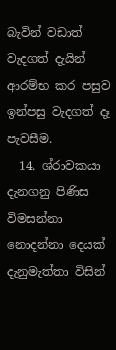බැවින් වඩාත් වැදගත් දැයින් ආරම්භ කර පසුව ඉන්පසු වැදගත් දෑ පැවසීම.
  14. ශ්රාවකයා දැනගනු පිණිස විමසන්නා නොදන්නා දෙයක් දැනුමැත්තා විසින්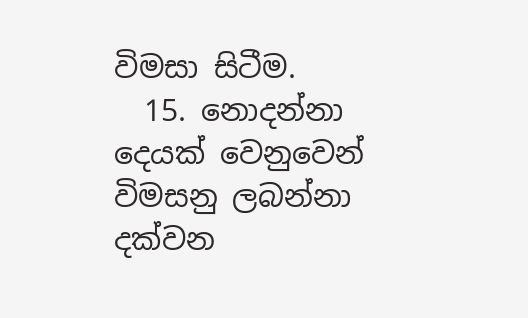විමසා සිටීම.
  15. නොදන්නා දෙයක් වෙනුවෙන් විමසනු ලබන්නා දක්වන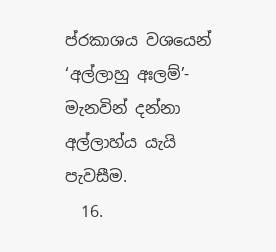ප්රකාශය වශයෙන් ‘අල්ලාහු අඃලම්’- මැනවින් දන්නා අල්ලාහ්ය යැයි පැවසීම.
  16.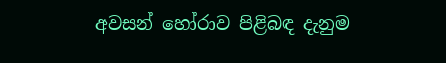අවසන් හෝරාව පිළිබඳ දැනුම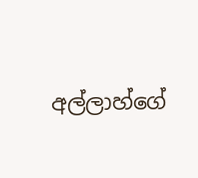අල්ලාහ්ගේ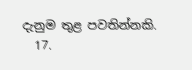දැනුම තුළ පවතින්නකි.
  17.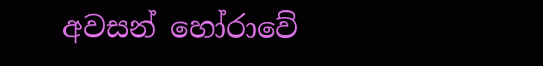අවසන් හෝරාවේ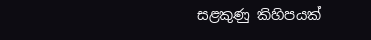සළකුණු කිහිපයක්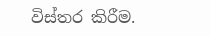විස්තර කිරීම.